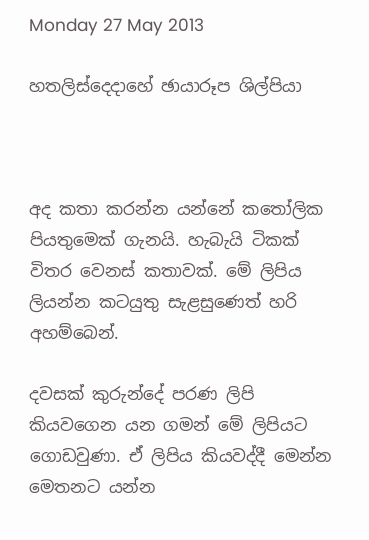Monday 27 May 2013

හතලිස්දෙදාහේ ඡායාරූප ශිල්පියා



අද කතා කරන්න යන්නේ කතෝලික පියතුමෙක් ගැනයි. හැබැයි ටිකක් විතර වෙනස් කතාවක්. මේ ලිපිය ලියන්න කටයුතු සැළසුණෙත් හරි අහම්බෙන්.

දවසක් කුරුන්දේ පරණ ලිපි කියවගෙන යන ගමන් මේ ලිපියට ගොඩවුණා. ඒ ලිපිය කියවද්දී මෙන්න මෙතනට යන්න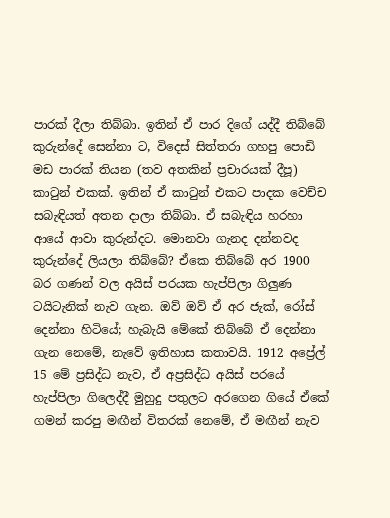පාරක් දීලා තිබ්බා. ඉතින් ඒ පාර දිගේ යද්දී තිබ්බේ කුරුන්දේ සෙන්නා ට, විදෙස් සිත්තරා ගහපු පොඩි මඩ පාරක් තියන (තව අතකින් ප්‍රචාරයක් දීපූ) කාටුන් එකක්. ඉතින් ඒ කාටුන් එකට පාදක වෙච්ච සබැඳියත් අතන දාලා තිබ්බා. ඒ සබැඳිය හරහා ආයේ ආවා කුරුන්දට. මොනවා ගැනද දන්නවද කුරුන්දේ ලියලා තිබ්බේ? ඒකෙ තිබ්බේ අර 1900 බර ගණන් වල අයිස් පරයක හැප්පිලා ගිලුණ ටයිටැනික් නැව ගැන. ඔව් ඔව් ඒ අර ජැක්, රෝස් දෙන්නා හිටියේ; හැබැයි මේකේ තිබ්බේ ඒ දෙන්නා ගැන නෙමේ, නැවේ ඉතිහාස කතාවයි. 1912 අප්‍රේල් 15 මේ ප්‍රසිද්ධ නැව, ඒ අප්‍රසිද්ධ අයිස් පරයේ හැප්පිලා ගිලෙද්දී මුහුදු පතුලට අරගෙන ගියේ ඒකේ ගමන් කරපු මඟීන් විතරක් නෙමේ, ඒ මඟීන් නැව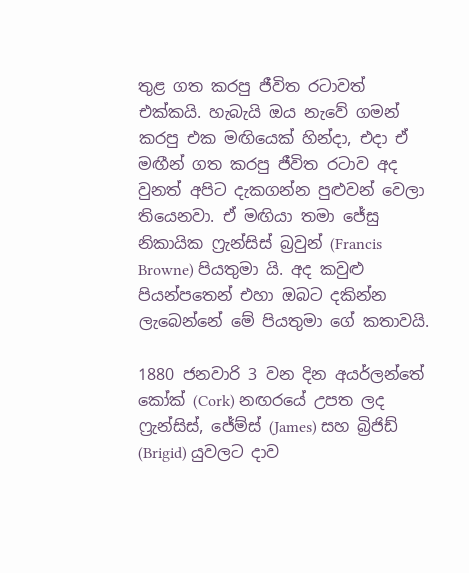තුළ ගත කරපු ජීවිත රටාවත් එක්කයි. හැබැයි ඔය නැවේ ගමන් කරපු එක මඟියෙක් හින්දා, එදා ඒ මඟීන් ගත කරපු ජීවිත රටාව අද වුනත් අපිට දැකගන්න පුළුවන් වෙලා තියෙනවා. ඒ මඟියා තමා ජේසු නිකායික ෆ්‍රැන්සිස් බ්‍රවුන් (Francis Browne) පියතුමා යි. අද කවුළු පියන්පතෙන් එහා ඔබට දකින්න ලැබෙන්නේ මේ පියතුමා ගේ කතාවයි.

1880 ජනවාරි 3 වන දින අයර්ලන්තේ කෝක් (Cork) නඟරයේ උපත ලද ෆ්‍රැන්සිස්, ජේම්ස් (James) සහ බ්‍රිජිඩ් (Brigid) යුවලට දාව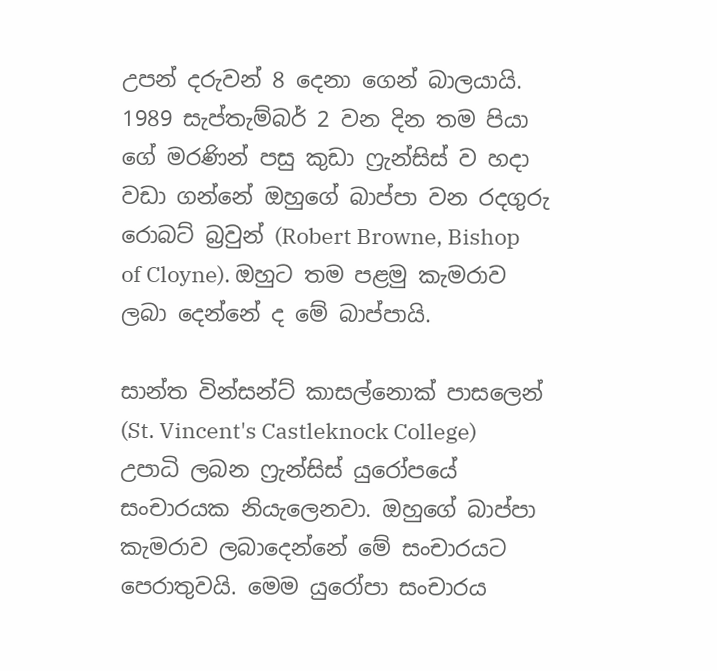උපන් දරුවන් 8 දෙනා ගෙන් බාලයායි. 1989 සැප්තැම්බර් 2 වන දින තම පියා ගේ මරණින් පසු කුඩා ෆ්‍රැන්සිස් ව හදා වඩා ගන්නේ ඔහුගේ බාප්පා වන රදගුරු රොබට් බ්‍රවුන් (Robert Browne, Bishop of Cloyne). ඔහුට තම පළමු කැමරාව ලබා දෙන්නේ ද මේ බාප්පායි.

සාන්ත වින්සන්ට් කාසල්නොක් පාසලෙන් (St. Vincent's Castleknock College) උපාධි ලබන ෆ්‍රැන්සිස් යුරෝපයේ සංචාරයක නියැලෙනවා. ඔහුගේ බාප්පා කැමරාව ලබාදෙන්නේ මේ සංචාරයට පෙරාතුවයි. මෙම යුරෝපා සංචාරය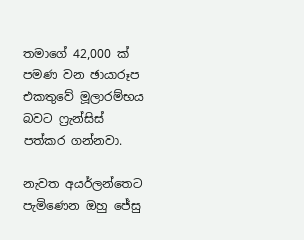තමාගේ 42,000 ක් පමණ වන ඡායාරූප එකතුවේ මූලාරම්භය බවට ෆ්‍රැන්සිස් පත්කර ගන්නවා.

නැවත අයර්ලන්තෙට පැමිණෙන ඔහු ජේසු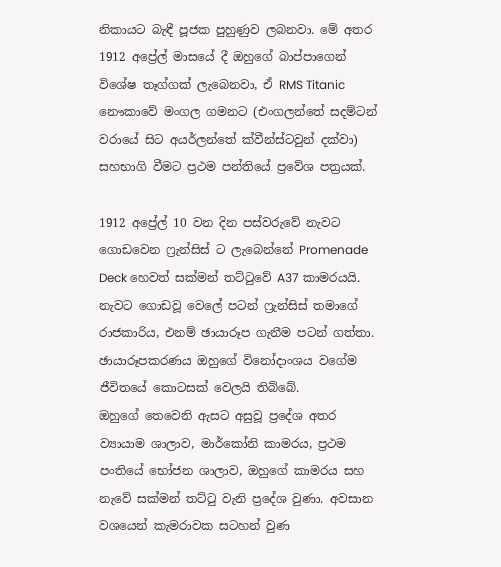නිකායට බැඳී පූජක පුහුණුව ලබනවා. මේ අතර 1912 අප්‍රේල් මාසයේ දී ඔහුගේ බාප්පාගෙන් විශේෂ තෑග්ගක් ලැබෙනවා, ඒ RMS Titanic නෞකාවේ මංගල ගමනට (එංගලන්තේ සදම්ටන් වරායේ සිට අයර්ලන්තේ ක්වීන්ස්ටවුන් දක්වා) සහභාගි වීමට ප්‍රථම පන්තියේ ප්‍රවේශ පත්‍රයක්.

1912 අප්‍රේල් 10 වන දින පස්වරුවේ නැවට ගොඩවෙන ෆ්‍රැන්සිස් ට ලැබෙන්නේ Promenade Deck හෙවත් සක්මන් තට්ටුවේ A37 කාමරයයි. නැවට ගොඩවූ වෙලේ පටන් ෆ්‍රැන්සිස් තමාගේ රාජකාරිය, එනම් ඡායාරූප ගැනීම පටන් ගත්තා. ඡායාරූපකරණය ඔහුගේ විනෝදාංශය වගේම ජීවිතයේ කොටසක් වෙලයි තිබ්බේ.
ඔහුගේ තෙවෙනි ඇසට අසුවූ ප්‍රදේශ අතර ව්‍යායාම ශාලාව, මාර්කෝනි කාමරය, ප්‍රථම පංතියේ භෝජන ශාලාව, ඔහුගේ කාමරය සහ නැවේ සක්මන් තට්ටු වැනි ප්‍රදේශ වුණා. අවසාන වශයෙන් කැමරාවක සටහන් වුණ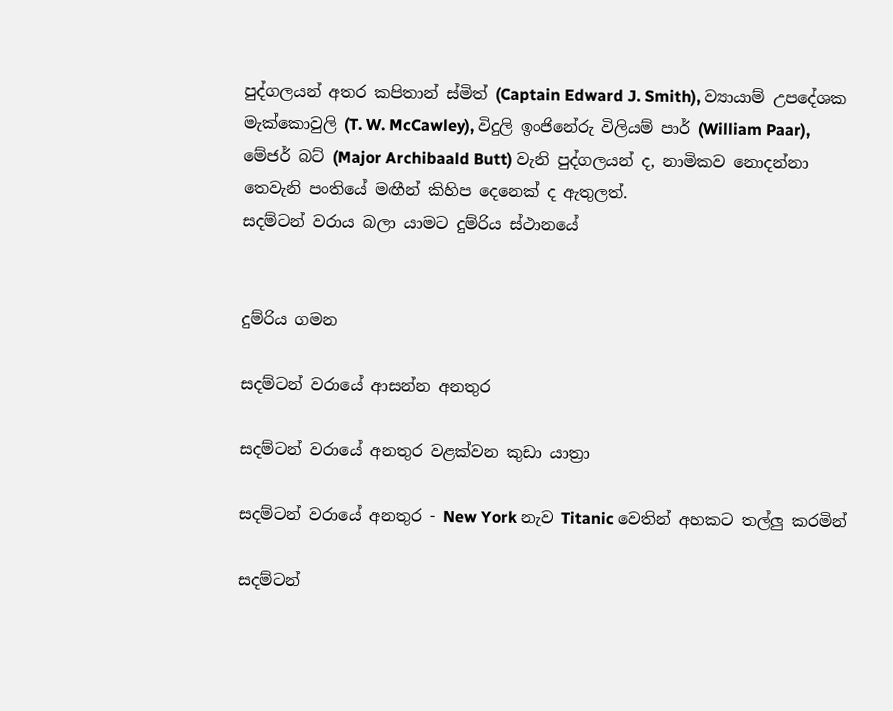පුද්ගලයන් අතර කපිතාන් ස්මිත් (Captain Edward J. Smith), ව්‍යායාම් උපදේශක මැක්කොවුලි (T. W. McCawley), විදුලි ඉංජිනේරු විලියම් පාර් (William Paar), මේජර් බට් (Major Archibaald Butt) වැනි පුද්ගලයන් ද, නාමිකව නොදන්නා තෙවැනි පංතියේ මඟීන් කිහිප දෙනෙක් ද ඇතුලත්.
සදම්ටන් වරාය බලා යාමට දුම්රිය ස්ථානයේ


දුම්රිය ගමන

සදම්ටන් වරායේ ආසන්න අනතුර

සදම්ටන් වරායේ අනතුර වළක්වන කුඩා යාත්‍රා

සදම්ටන් වරායේ අනතුර - New York නැව Titanic වෙතින් අහකට තල්ලු කරමින්

සදම්ටන්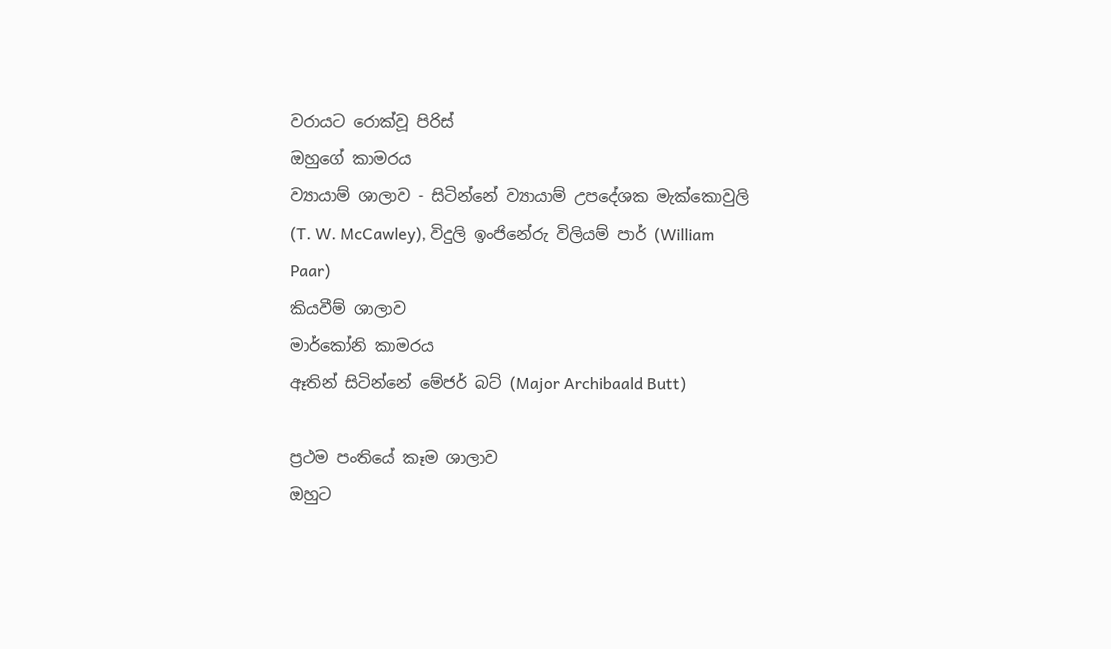වරායට රොක්වූ පිරිස්
ඔහුගේ කාමරය
ව්‍යායාම් ශාලාව - සිටින්නේ ව්‍යායාම් උපදේශක මැක්කොවුලි (T. W. McCawley), විදුලි ඉංජිනේරු විලියම් පාර් (William Paar)
කියවීම් ශාලාව
මාර්කෝනි කාමරය
ඈතින් සිටින්නේ මේජර් බට් (Major Archibaald Butt)

ප්‍රථම පංතියේ කෑම ශාලාව
ඔහුට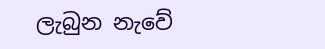ලැබුන නැවේ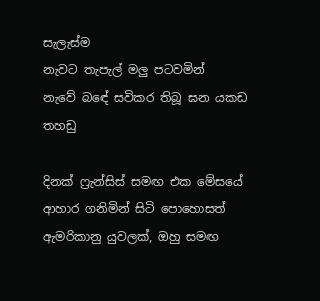සැලැස්ම
නැවට තැපැල් මලු පටවමින්
නැවේ බඳේ සවිකර තිබූ ඝන යකඩ තහඩු

දිනක් ෆ්‍රැන්සිස් සමඟ එක මේසයේ ආහාර ගනිමින් සිටි පොහොසත් ඇමරිකානු යුවලක්, ඔහු සමඟ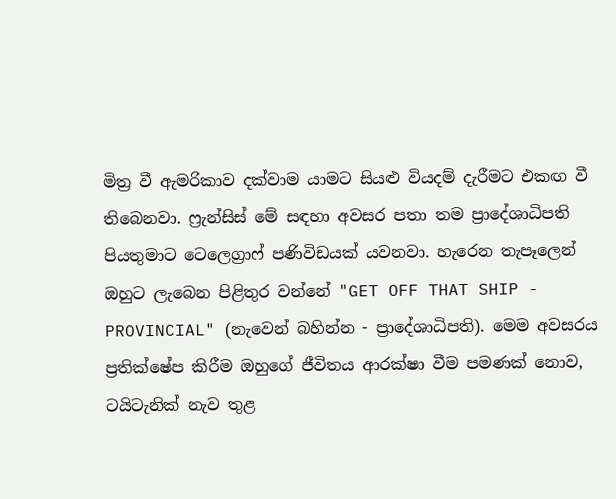මිත්‍ර වී ඇමරිකාව දක්වාම යාමට සියළු වියදම් දැරීමට එකඟ වී තිබෙනවා. ෆ්‍රැන්සිස් මේ සඳහා අවසර පතා තම ප්‍රාදේශාධිපති පියතුමාට ටෙලෙග්‍රාෆ් පණිවිඩයක් යවනවා. හැරෙන තැපෑලෙන් ඔහුට ලැබෙන පිළිතුර වන්නේ "GET OFF THAT SHIP - PROVINCIAL" (නැවෙන් බහින්න - ප්‍රාදේශාධිපති). මෙම අවසරය ප්‍රතික්ෂේප කිරීම ඔහුගේ ජීවිතය ආරක්ෂා වීම පමණක් නොව, ටයිටැනික් නැව තුළ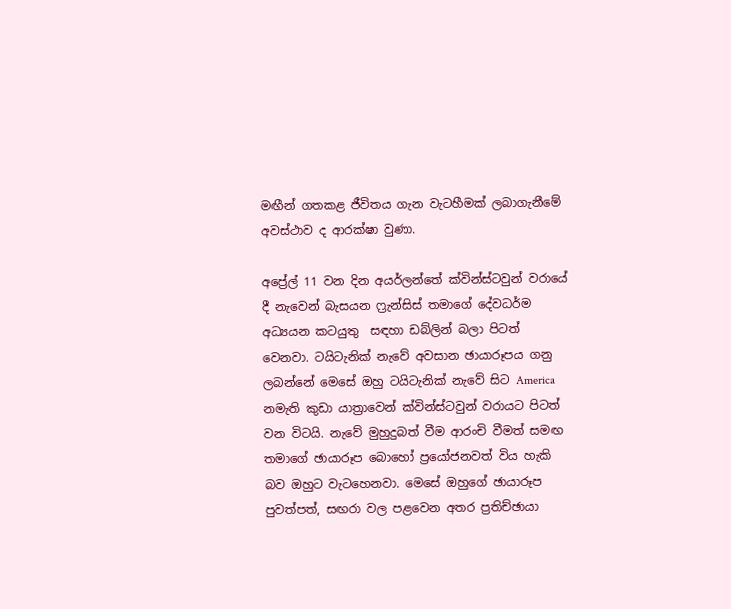මඟීන් ගතකළ ජීවිතය ගැන වැටහීමක් ලබාගැනීමේ අවස්ථාව ද ආරක්ෂා වුණා.

අප්‍රේල් 11 වන දින අයර්ලන්තේ ක්වින්ස්ටවුන් වරායේ දී නැවෙන් බැසයන ෆ්‍රැන්සිස් තමාගේ දේවධර්ම අධ්‍යයන කටයුතු  සඳහා ඩබ්ලින් බලා පිටත් වෙනවා. ටයිටැනික් නැවේ අවසාන ඡායාරූපය ගනු ලබන්නේ මෙසේ ඔහු ටයිටැනික් නැවේ සිට America නමැති කුඩා යාත්‍රාවෙන් ක්වින්ස්ටවුන් වරායට පිටත් වන විටයි. නැවේ මුහුදුබත් වීම ආරංචි වීමත් සමඟ තමාගේ ඡායාරූප බොහෝ ප්‍රයෝජනවත් විය හැකි බව ඔහුට වැටහෙනවා. මෙසේ ඔහුගේ ඡායාරූප පුවත්පත්, සඟරා වල පළවෙන අතර ප්‍රතිච්ඡායා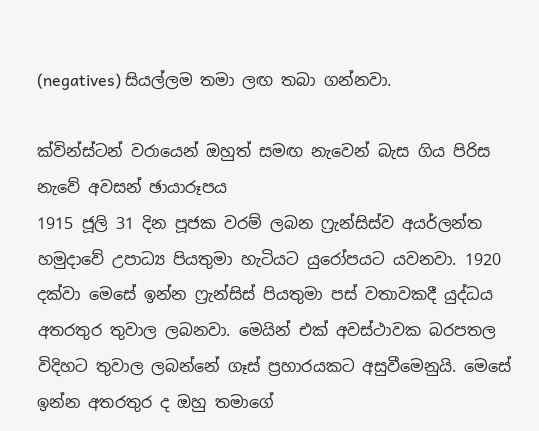(negatives) සියල්ලම තමා ලඟ තබා ගන්නවා.

ක්වින්ස්ටන් වරායෙන් ඔහුත් සමඟ නැවෙන් බැස ගිය පිරිස
නැවේ අවසන් ඡායාරූපය
1915 ජූලි 31 දින පූජක වරම් ලබන ෆ්‍රැන්සිස්ව අයර්ලන්ත හමුදාවේ උපාධ්‍ය පියතුමා හැටියට යුරෝපයට යවනවා. 1920 දක්වා මෙසේ ඉන්න ෆ්‍රැන්සිස් පියතුමා පස් වතාවකදී යුද්ධය අතරතුර තුවාල ලබනවා. මෙයින් එක් අවස්ථාවක බරපතල විදිහට තුවාල ලබන්නේ ගෑස් ප්‍රහාරයකට අසුවීමෙනුයි. මෙසේ ඉන්න අතරතුර ද ඔහු තමාගේ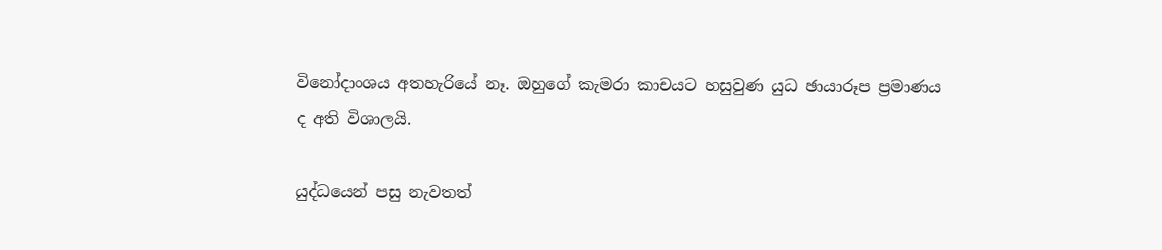විනෝදාංශය අතහැරියේ නෑ. ඔහුගේ කැමරා කාචයට හසුවුණ යුධ ඡායාරූප ප්‍රමාණය ද අති විශාලයි.

යුද්ධයෙන් පසු නැවතත්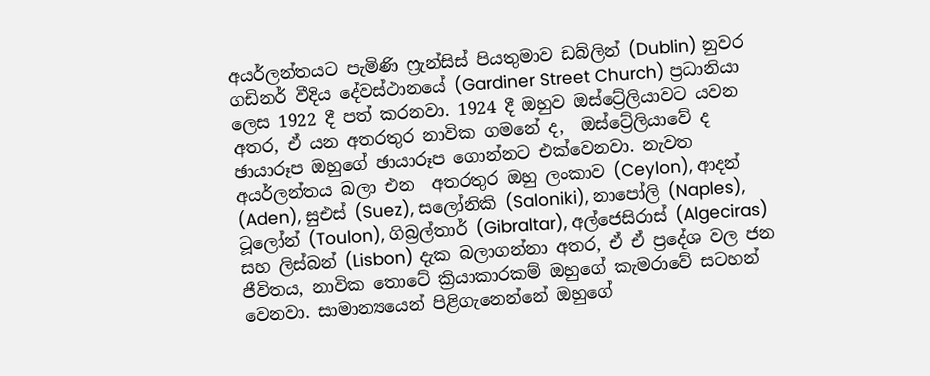අයර්ලන්තයට පැමිණි ෆ්‍රැන්සිස් පියතුමාව ඩබ්ලින් (Dublin) නුවර ගඩිනර් වීදිය දේවස්ථානයේ (Gardiner Street Church) ප්‍රධානියා ලෙස 1922 දී පත් කරනවා. 1924 දී ඔහුව ඔස්ට්‍රේලියාවට යවන අතර, ඒ යන අතරතුර නාවික ගමනේ ද,  ඔස්ට්‍රේලියාවේ ද ඡායාරූප ඔහුගේ ඡායාරූප ගොන්නට එක්වෙනවා. නැවත අයර්ලන්තය බලා එන  අතරතුර ඔහු ලංකාව (Ceylon), ආදන් (Aden), සුඑස් (Suez), සලෝනිකි (Saloniki), නාපෝලි (Naples), ටූලෝන් (Toulon), ගිබ්‍රල්තාර් (Gibraltar), අල්ජෙසිරාස් (Algeciras) සහ ලිස්බන් (Lisbon) දැක බලාගන්නා අතර, ඒ ඒ ප්‍රදේශ වල ජන ජීවිතය, නාවික තොටේ ක්‍රියාකාරකම් ඔහුගේ කැමරාවේ සටහන් වෙනවා. සාමාන්‍යයෙන් පිළිගැනෙන්නේ ඔහුගේ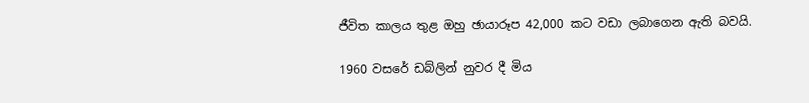ජීවිත කාලය තුළ ඔහු ඡායාරූප 42,000 කට වඩා ලබාගෙන ඇති බවයි.

1960 වසරේ ඩබ්ලින් නුවර දී මිය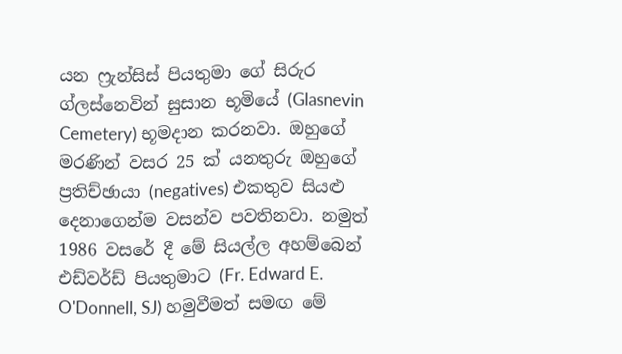යන ෆ්‍රැන්සිස් පියතුමා ගේ සිරුර ග්ලස්නෙවින් සුසාන භූමියේ (Glasnevin Cemetery) භූමදාන කරනවා. ඔහුගේ මරණින් වසර 25 ක් යනතුරු ඔහුගේ ප්‍රතිච්ඡායා (negatives) එකතුව සියළු දෙනාගෙන්ම වසන්ව පවතිනවා. නමුත් 1986 වසරේ දී මේ සියල්ල අහම්බෙන් එඩ්වර්ඩ් පියතුමාට (Fr. Edward E. O'Donnell, SJ) හමුවීමත් සමඟ මේ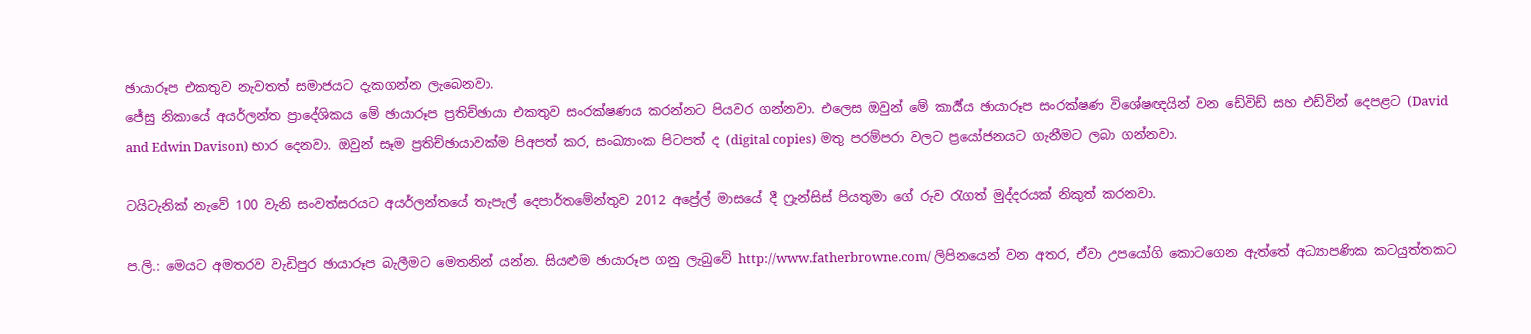ඡායාරූප එකතුව නැවතත් සමාජයට දැකගන්න ලැබෙනවා.
ජේසු නිකායේ අයර්ලන්ත ප්‍රාදේශිකය මේ ඡායාරූප ප්‍රතිච්ඡායා එකතුව සංරක්ෂණය කරන්නට පියවර ගන්නවා. එලෙස ඔවුන් මේ කාර්‍ය්ය ඡායාරූප සංරක්ෂණ විශේෂඥයින් වන ඩේවිඩ් සහ එඩ්වින් දෙපළට (David and Edwin Davison) භාර දෙනවා. ඔවුන් සෑම ප්‍රතිච්ඡායාවක්ම පිඅපත් කර, සංඛ්‍යාංක පිටපත් ද (digital copies) මතු පරම්පරා වලට ප්‍රයෝජනයට ගැනීමට ලබා ගන්නවා.

ටයිටැනික් නැවේ 100 වැනි සංවත්සරයට අයර්ලන්තයේ තැපැල් දෙපාර්තමේන්තුව 2012 අප්‍රේල් මාසයේ දී ෆ්‍රැන්සිස් පියතුමා ගේ රුව රැගත් මුද්දරයක් නිකුත් කරනවා.

ප.ලි.: මෙයට අමතරව වැඩිපුර ඡායාරූප බැලීමට මෙතනින් යන්න. සියළුම ඡායාරූප ගනු ලැබුවේ http://www.fatherbrowne.com/ ලිපිනයෙන් වන අතර, ඒවා උපයෝගි කොටගෙන ඇත්තේ අධ්‍යාපණික කටයුත්තකට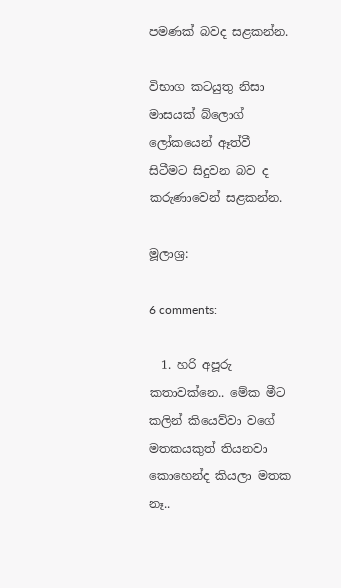පමණක් බවද සළකන්න.

විභාග කටයුතු නිසා මාසයක් බ්ලොග් ලෝකයෙන් ඈත්වී සිටීමට සිදුවන බව ද කරුණාවෙන් සළකන්න.

මූලාශ්‍ර:

6 comments:

  1. හරි අපූරු කතාවක්නෙ.. මේක මීට කලින් කියෙව්වා වගේ මතකයකුත් තියනවා කොහෙන්ද කියලා මතක නෑ..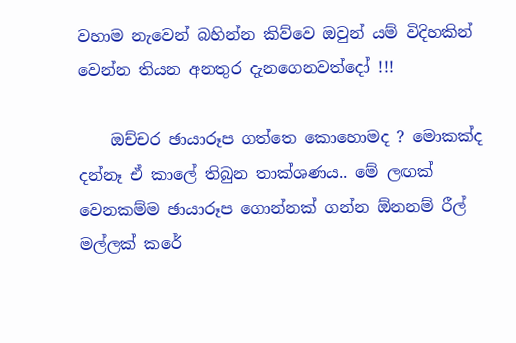වහාම නැවෙන් බහින්න කිව්වෙ ඔවුන් යම් විදිහකින් වෙන්න තියන අනතුර දැනගෙනවත්දෝ !!!

    ඔච්චර ඡායාරූප ගත්තෙ කොහොමද ? මොකක්ද දන්නෑ ඒ කාලේ තිබුන තාක්ශණය.. මේ ලඟක් වෙනකම්ම ඡායාරූප ගොන්නක් ගන්න ඕනනම් රීල් මල්ලක් කරේ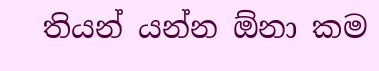තියන් යන්න ඕනා කම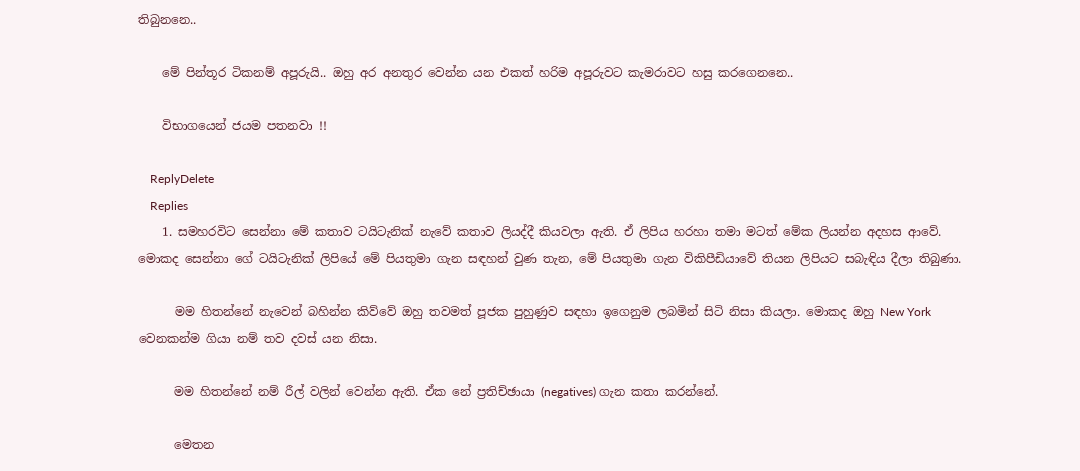තිබුනනෙ..

    මේ පින්තූර ටිකනම් අපූරුයි.. ඔහු අර අනතුර වෙන්න යන එකත් හරිම අපූරුවට කැමරාවට හසු කරගෙනනෙ..

    විභාගයෙන් ජයම පතනවා !!

    ReplyDelete
    Replies
    1. සමහරවිට සෙන්නා මේ කතාව ටයිටැනික් නැවේ කතාව ලියද්දී කියවලා ඇති. ඒ ලිපිය හරහා තමා මටත් මේක ලියන්න අදහස ආවේ. මොකද සෙන්නා ගේ ටයිටැනික් ලිපියේ මේ පියතුමා ගැන සඳහන් වුණ තැන, මේ පියතුමා ගැන විකිපීඩියාවේ තියන ලිපියට සබැඳිය දීලා තිබුණා.

      මම හිතන්නේ නැවෙන් බහින්න කිව්වේ ඔහු තවමත් පූජක පුහුණුව සඳහා ඉගෙනුම ලබමින් සිටි නිසා කියලා. මොකද ඔහු New York වෙනකන්ම ගියා නම් තව දවස් යන නිසා.

      මම හිතන්නේ නම් රීල් වලින් වෙන්න ඇති. ඒක නේ ප්‍රතිච්ඡායා (negatives) ගැන කතා කරන්නේ.

      මෙතන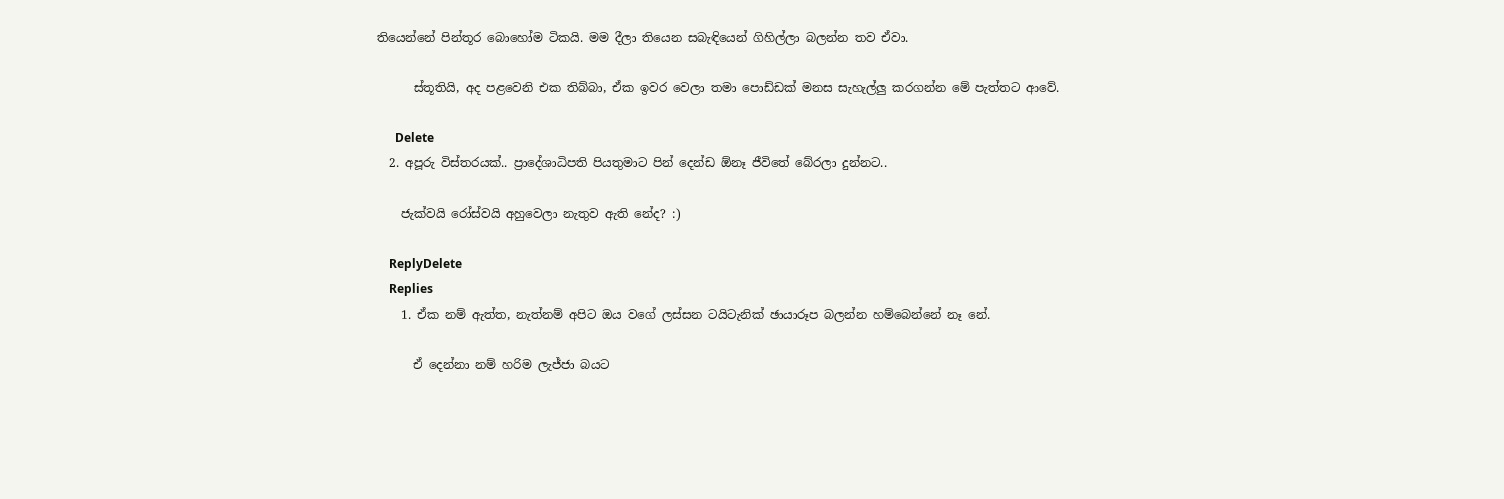තියෙන්නේ පින්තූර බොහෝම ටිකයි. මම දීලා තියෙන සබැඳියෙන් ගිහිල්ලා බලන්න තව ඒවා.

      ස්තූතියි, අද පළවෙනි එක තිබ්බා, ඒක ඉවර වෙලා තමා පොඩ්ඩක් මනස සැහැල්ලු කරගන්න මේ පැත්තට ආවේ.

      Delete
  2. අපූරු විස්තරයක්.. ප්‍රාදේශාධිපති පියතුමාට පින් දෙන්ඩ ඕනෑ ජීවිතේ බේරලා දුන්නට..

    ජැක්වයි රෝස්වයි අහුවෙලා නැතුව ඇති නේද? :)

    ReplyDelete
    Replies
    1. ඒක නම් ඇත්ත, නැත්නම් අපිට ඔය වගේ ලස්සන ටයිටැනික් ඡායාරූප බලන්න හම්බෙන්නේ නෑ නේ.

      ඒ දෙන්නා නම් හරිම ලැජ්ජා බයට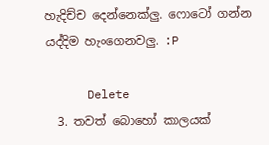හැදිච්ච දෙන්නෙක්ලු. ෆොටෝ ගන්න යද්දිම හැංගෙනවලු. :P

      Delete
  3. තවත් බොහෝ කාලයක්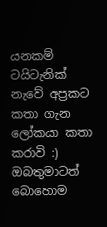යනකම් ටයිටැනික් නැවේ අප්‍රකට කතා ගැන ලෝකයා කතා කරාවි :) ඔබතුමාටත් බොහොම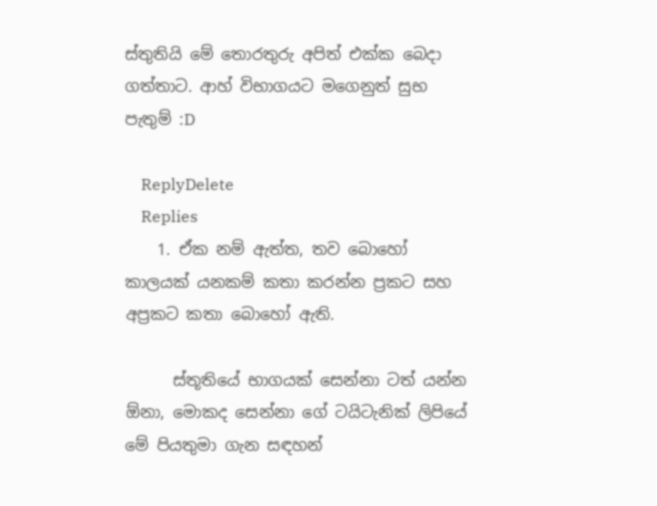ස්තුතියි මේ තොරතුරු අපිත් එක්ක බෙදා ගත්තාට. ආහ් විභාගයට මගෙනුත් සුභ පැතුම් :D

    ReplyDelete
    Replies
    1. ඒක නම් ඇත්ත, තව බොහෝ කාලයක් යනකම් කතා කරන්න ප්‍රකට සහ අප්‍රකට කතා බොහෝ ඇති.

      ස්තූතියේ භාගයක් සෙන්නා ටත් යන්න ඕනා, මොකද සෙන්නා ගේ ටයිටැනික් ලිපියේ මේ පියතුමා ගැන සඳහන්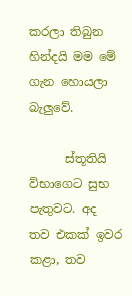කරලා තිබුන හින්දයි මම මේ ගැන හොයලා බැලුවේ.

      ස්තූතියි ව්භාගෙට සුභ පැතුවට. අද තව එකක් ඉවර කළා, තව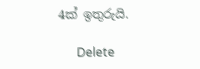4ක් ඉතුරුයි.

      Delete